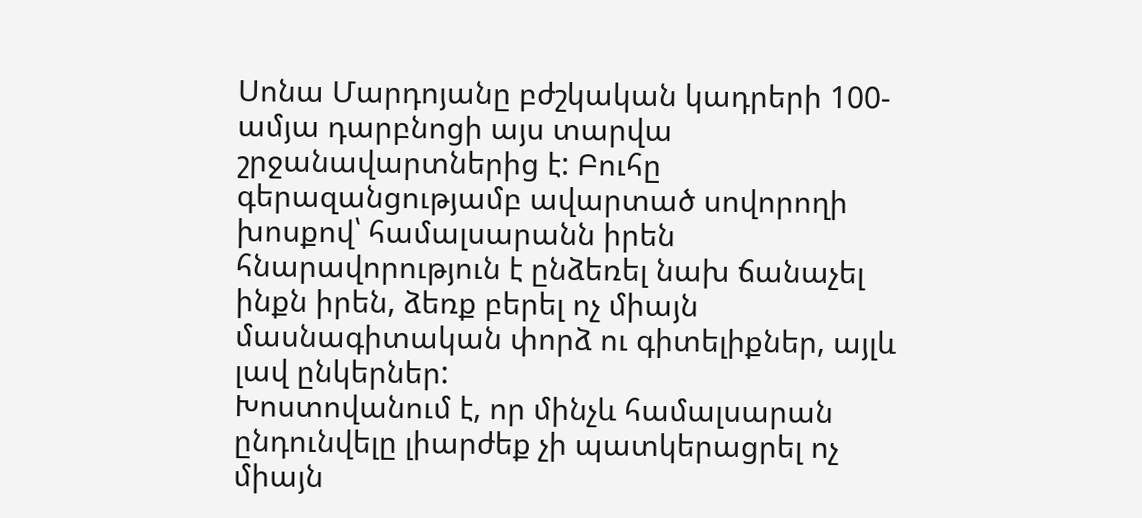Սոնա Մարդոյանը բժշկական կադրերի 100-ամյա դարբնոցի այս տարվա շրջանավարտներից է: Բուհը գերազանցությամբ ավարտած սովորողի խոսքով՝ համալսարանն իրեն հնարավորություն է ընձեռել նախ ճանաչել ինքն իրեն, ձեռք բերել ոչ միայն մասնագիտական փորձ ու գիտելիքներ, այլև լավ ընկերներ:
Խոստովանում է, որ մինչև համալսարան ընդունվելը լիարժեք չի պատկերացրել ոչ միայն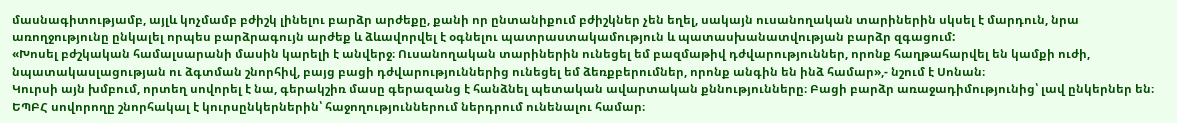մասնագիտությամբ, այլև կոչմամբ բժիշկ լինելու բարձր արժեքը, քանի որ ընտանիքում բժիշկներ չեն եղել, սակայն ուսանողական տարիներին սկսել է մարդուն, նրա առողջությունը ընկալել որպես բարձրագույն արժեք և ձևավորվել է օգնելու պատրաստակամություն և պատասխանատվության բարձր զգացում:
«Խոսել բժշկական համալսարանի մասին կարելի է անվերջ։ Ուսանողական տարիներին ունեցել եմ բազմաթիվ դժվարություններ, որոնք հաղթահարվել են կամքի ուժի, նպատակասլացության ու ձգտման շնորհիվ, բայց բացի դժվարություններից ունեցել եմ ձեռքբերումներ, որոնք անգին են ինձ համար»,- նշում է Սոնան։
Կուրսի այն խմբում, որտեղ սովորել է նա, գերակշիռ մասը գերազանց է հանձնել պետական ավարտական քննությունները։ Բացի բարձր առաջադիմությունից՝ լավ ընկերներ են։ ԵՊԲՀ սովորողը շնորհակալ է կուրսընկերներին՝ հաջողություններում ներդրում ունենալու համար։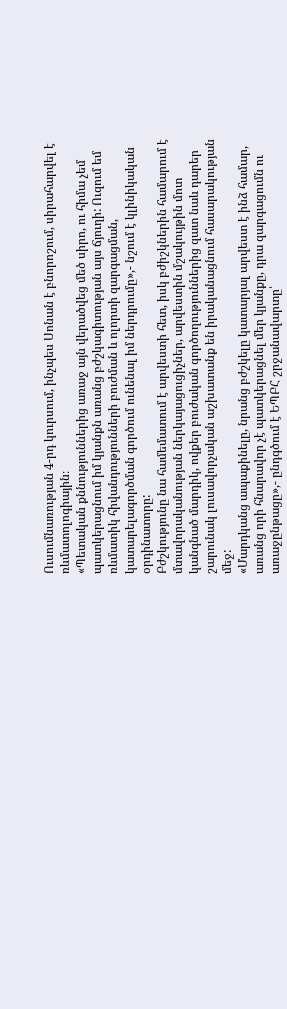Ուսումնառության 4-րդ կուրսում, ինչպես Սոնան է բնորոշում, սիրահարվել է ռևմատոլոգիային։
«Պետական քննություններից առաջ այն վերածվեց մեծ սիրո, ու հիմա չեմ պատկերացնում իմ կյանքն առանց բժշկագիտության այս ճյուղի: Ուզում եմ ռևմատիկ հիվանդությունների բուժման և ոլորտի զարգացման, կատարելագործման գործում ունենալ իմ ներդրումը»,- նշում է կլինիկական օրդինատորը:
Բժշկությունը նա համեմատում է արվեստի հետ, իսկ բժիշկներին համարում է մտավորականության ներկայացուցիչներ, արվեստին մշակույթին մոտ կանգնած մարդիկ, ովքեր բուժական գործողություններից զատ նաև դարեր շարունակ լուսավորչական աշխատանք են իրականացնում հասարակության մեջ:
«Մարդկանց ապաքինելը, նրանց բժշկելը կատարյալ արվեստ է ինձ համար, առանց որի հնարավոր չէ պատկերացնել մեր կյանքը, դրա զարգացումն ու առաջընթացը»,- ընդգծում է ԵՊԲՀ շրջանավարտը՝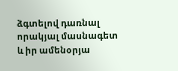ձգտելով դառնալ որակյալ մասնագետ և իր ամենօրյա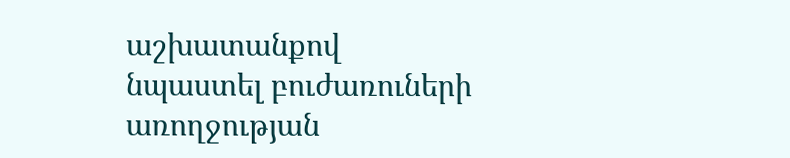աշխատանքով նպաստել բուժառուների առողջության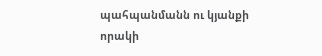պահպանմանն ու կյանքի որակի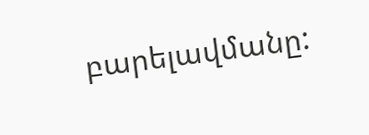բարելավմանը: